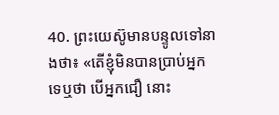40. ព្រះយេស៊ូមានបន្ទូលទៅនាងថា៖ «តើខ្ញុំមិនបានប្រាប់អ្នកទេឬថា បើអ្នកជឿ នោះ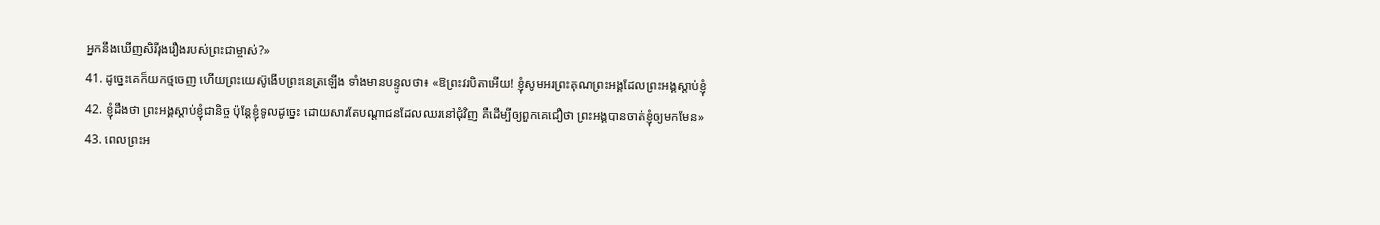អ្នកនឹងឃើញសិរីរុងរឿងរបស់ព្រះជាម្ចាស់?»
41. ដូច្នេះគេក៏យកថ្មចេញ ហើយព្រះយេស៊ូងើបព្រះនេត្រឡើង ទាំងមានបន្ទូលថា៖ «ឱព្រះវរបិតាអើយ! ខ្ញុំសូមអរព្រះគុណព្រះអង្គដែលព្រះអង្គស្តាប់ខ្ញុំ
42. ខ្ញុំដឹងថា ព្រះអង្គស្តាប់ខ្ញុំជានិច្ច ប៉ុន្ដែខ្ញុំទូលដូច្នេះ ដោយសារតែបណ្តាជនដែលឈរនៅជុំវិញ គឺដើម្បីឲ្យពួកគេជឿថា ព្រះអង្គបានចាត់ខ្ញុំឲ្យមកមែន»
43. ពេលព្រះអ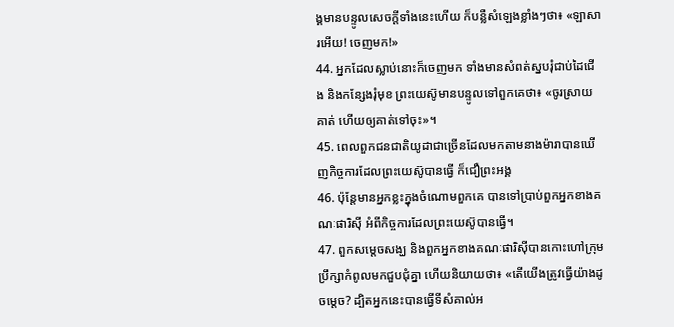ង្គមានបន្ទូលសេចក្ដីទាំងនេះហើយ ក៏បន្លឺសំឡេងខ្លាំងៗថា៖ «ឡាសារអើយ! ចេញមក!»
44. អ្នកដែលស្លាប់នោះក៏ចេញមក ទាំងមានសំពត់ស្នបរុំជាប់ដៃជើង និងកន្សែងរុំមុខ ព្រះយេស៊ូមានបន្ទូលទៅពួកគេថា៖ «ចូរស្រាយគាត់ ហើយឲ្យគាត់ទៅចុះ»។
45. ពេលពួកជនជាតិយូដាជាច្រើនដែលមកតាមនាងម៉ារាបានឃើញកិច្ចការដែលព្រះយេស៊ូបានធ្វើ ក៏ជឿព្រះអង្គ
46. ប៉ុន្ដែមានអ្នកខ្លះក្នុងចំណោមពួកគេ បានទៅប្រាប់ពួកអ្នកខាងគណៈផារិស៊ី អំពីកិច្ចការដែលព្រះយេស៊ូបានធ្វើ។
47. ពួកសម្ដេចសង្ឃ និងពួកអ្នកខាងគណៈផារិស៊ីបានកោះហៅក្រុមបឹ្រក្សាកំពូលមកជួបជុំគ្នា ហើយនិយាយថា៖ «តើយើងត្រូវធ្វើយ៉ាងដូចម្តេច? ដ្បិតអ្នកនេះបានធ្វើទីសំគាល់អ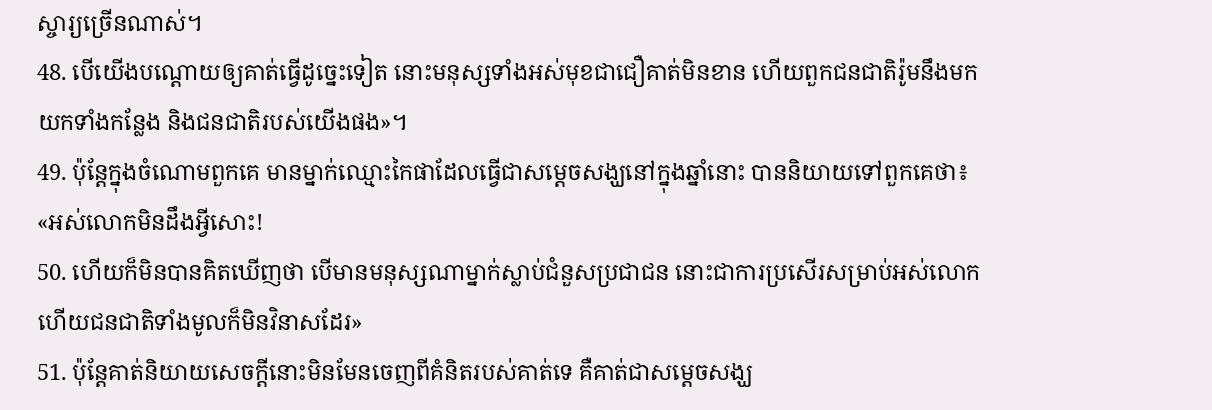ស្ចារ្យច្រើនណាស់។
48. បើយើងបណ្ដោយឲ្យគាត់ធ្វើដូច្នេះទៀត នោះមនុស្សទាំងអស់មុខជាជឿគាត់មិនខាន ហើយពួកជនជាតិរ៉ូមនឹងមកយកទាំងកន្លែង និងជនជាតិរបស់យើងផង»។
49. ប៉ុន្ដែក្នុងចំណោមពួកគេ មានម្នាក់ឈ្មោះកៃផាដែលធ្វើជាសម្តេចសង្ឃនៅក្នុងឆ្នាំនោះ បាននិយាយទៅពួកគេថា៖ «អស់លោកមិនដឹងអ្វីសោះ!
50. ហើយក៏មិនបានគិតឃើញថា បើមានមនុស្សណាម្នាក់ស្លាប់ជំនួសប្រជាជន នោះជាការប្រសើរសម្រាប់អស់លោក ហើយជនជាតិទាំងមូលក៏មិនវិនាសដែរ»
51. ប៉ុន្ដែគាត់និយាយសេចក្ដីនោះមិនមែនចេញពីគំនិតរបស់គាត់ទេ គឺគាត់ជាសម្តេចសង្ឃ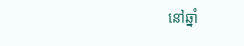នៅឆ្នាំ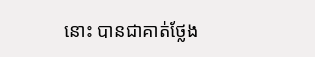នោះ បានជាគាត់ថ្លែង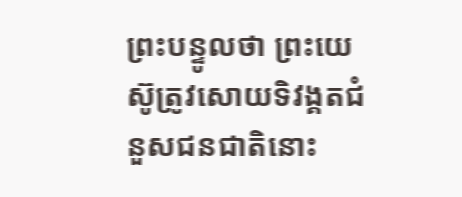ព្រះបន្ទូលថា ព្រះយេស៊ូត្រូវសោយទិវង្គតជំនួសជនជាតិនោះ